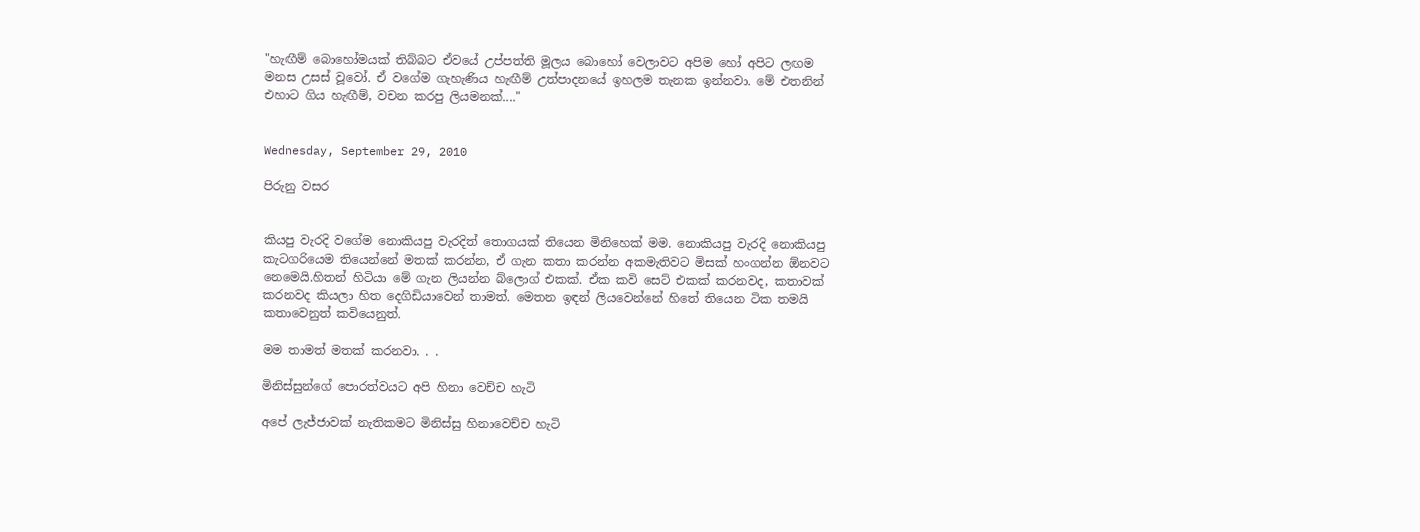"හැඟීම් බොහෝමයක් තිබ්බට ඒවයේ උප්පත්ති මූලය බොහෝ වෙලාවට අපිම හෝ අපිට ලඟම මනස උසස් වූවෝ. ඒ වගේම ගැහැණිය හැඟීම් උත්පාදනයේ ඉහලම තැනක ඉන්නවා. මේ එතනින් එහාට ගිය හැඟීම්, වචන කරපු ලියමනක්...."


Wednesday, September 29, 2010

පිරුනු වසර


කියපු වැරදි වගේම නොකියපු වැරදිත් තොගයක් තියෙන මිනිහෙක් මම. නොකියපු වැරදි නොකියපු කැටගරියෙම තියෙන්නේ මතක් කරන්න, ඒ ගැන කතා කරන්න අකමැතිවට මිසක් හංගන්න ඕනවට නෙමෙයි.හිතන් හිටියා මේ ගැන ලියන්න බ්ලොග් එකක්. ඒක කවි සෙට් එකක් කරනවද, කතාවක් කරනවද කියලා හිත දෙගිඩියාවෙන් තාමත්. මෙතන ඉඳන් ලියවෙන්නේ හිතේ තියෙන ටික තමයි කතාවෙනුත් කවියෙනුත්.

මම තාමත් මතක් කරනවා. . .

මිනිස්සුන්ගේ පොරත්වයට අපි හිනා වෙච්ච හැටි

අපේ ලැජ්ජාවක් නැතිකමට මිනිස්සු හිනාවෙච්ච හැටි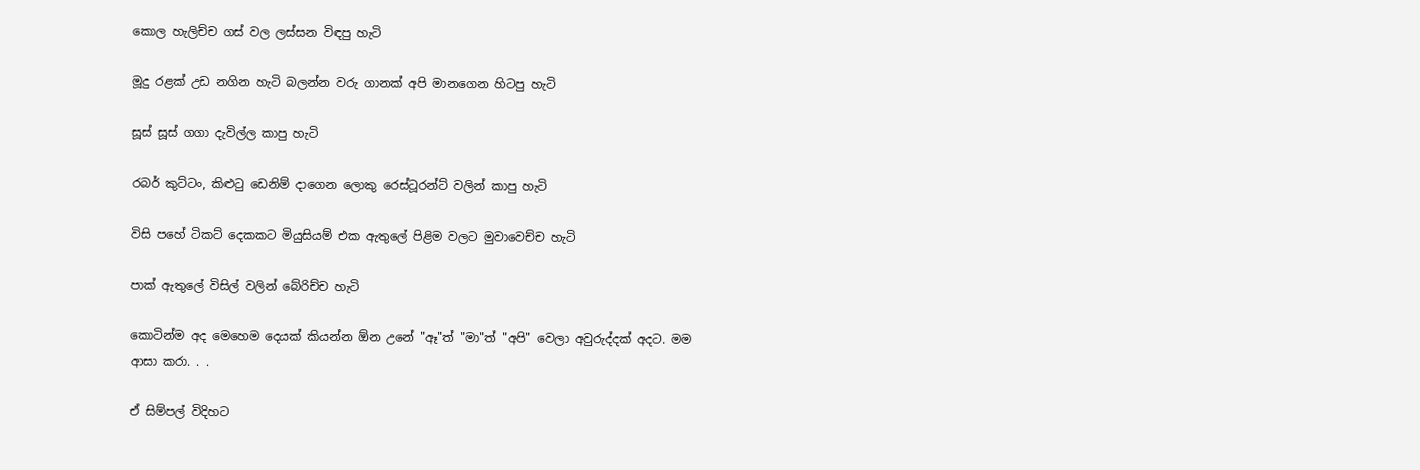කොල හැලිච්ච ගස් වල ලස්සන විඳපු හැටි

මූදු රළක් උඩ නගින හැටි බලන්න වරු ගානක් අපි මානගෙන හිටපු හැටි

සූස් සූස් ගගා දැවිල්ල කාපු හැටි

රබර් කුට්ටං, කිළුටු ඩෙනිම් දාගෙන ලොකු රෙස්ටූරන්ට් වලින් කාපු හැටි

විසි පහේ ටිකට් දෙකකට මියුසියම් එක ඇතුලේ පිළිම වලට මුවාවෙච්ච හැටි

පාක් ඇතුලේ විසිල් වලින් බේරිච්ච හැටි

කොටින්ම අද මෙහෙම දෙයක් කියන්න ඕන උනේ "ඈ"ත් "මා"ත් "අපි" වෙලා අවුරුද්දක් අදට. මම ආසා කරා. . .

ඒ සිම්පල් විදිහට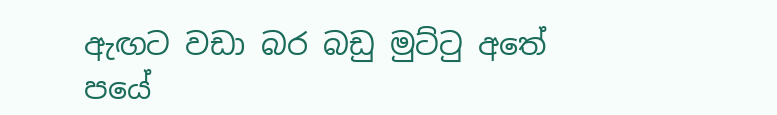ඇඟට වඩා බර බඩු මුට්ටු අතේ පයේ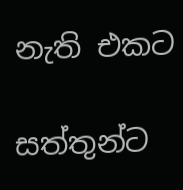නැති එකට

සත්තුන්ට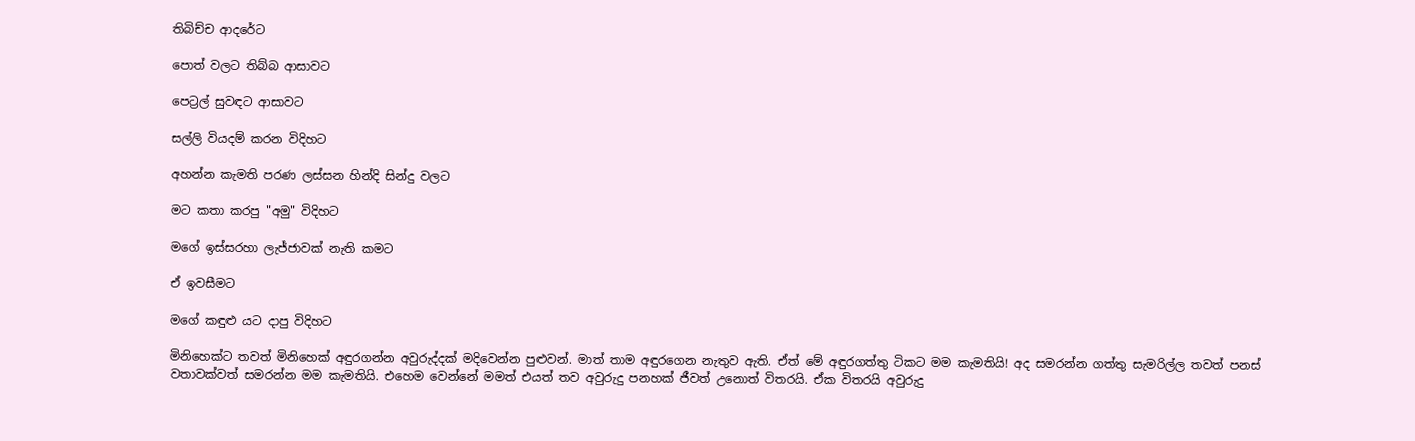තිබිච්ච ආදරේට

පොත් වලට තිබ්බ ආසාවට

පෙට්‍රල් සුවඳට ආසාවට

සල්ලි වියදම් කරන විදිහට

අහන්න කැමති පරණ ලස්සන හින්දි සින්දු වලට

මට කතා කරපු "අමු" විදිහට

මගේ ඉස්සරහා ලැජ්ජාවක් නැති කමට

ඒ ඉවසීමට

මගේ කඳුළු යට දාපු විදිහට

මිනිහෙක්ට තවත් මිනිහෙක් අඳුරගන්න අවුරුද්දක් මදිවෙන්න පුළුවන්. මාත් තාම අඳුරගෙන නැතුව ඇති. ඒත් මේ අඳුරගත්තු ටිකට මම කැමතියි! අද සමරන්න ගත්තු සැමරිල්ල තවත් පනස් වතාවක්වත් සමරන්න මම කැමතියි. එහෙම වෙන්නේ මමත් එයත් තව අවුරුදු පනහක් ජීවත් උනොත් විතරයි. ඒක විතරයි අවුරුදු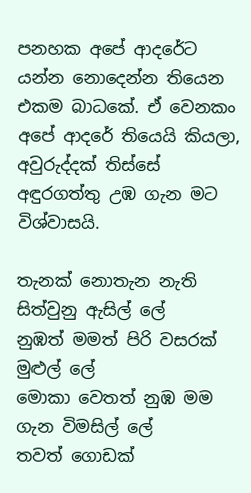පනහක අපේ ආදරේට යන්න නොදෙන්න තියෙන එකම බාධකේ. ඒ වෙනකං අපේ ආදරේ තියෙයි කියලා, අවුරුද්දක් තිස්සේ අඳුරගත්තු උඹ ගැන මට විශ්වාසයි.

තැනක් නොතැන නැති සිත්වුනු ඇසිල් ලේ
නුඹත් මමත් පිරි වසරක් මුළුල් ලේ
මොකා වෙතත් නුඹ මම ගැන විමසිල් ලේ
තවත් ගොඩක්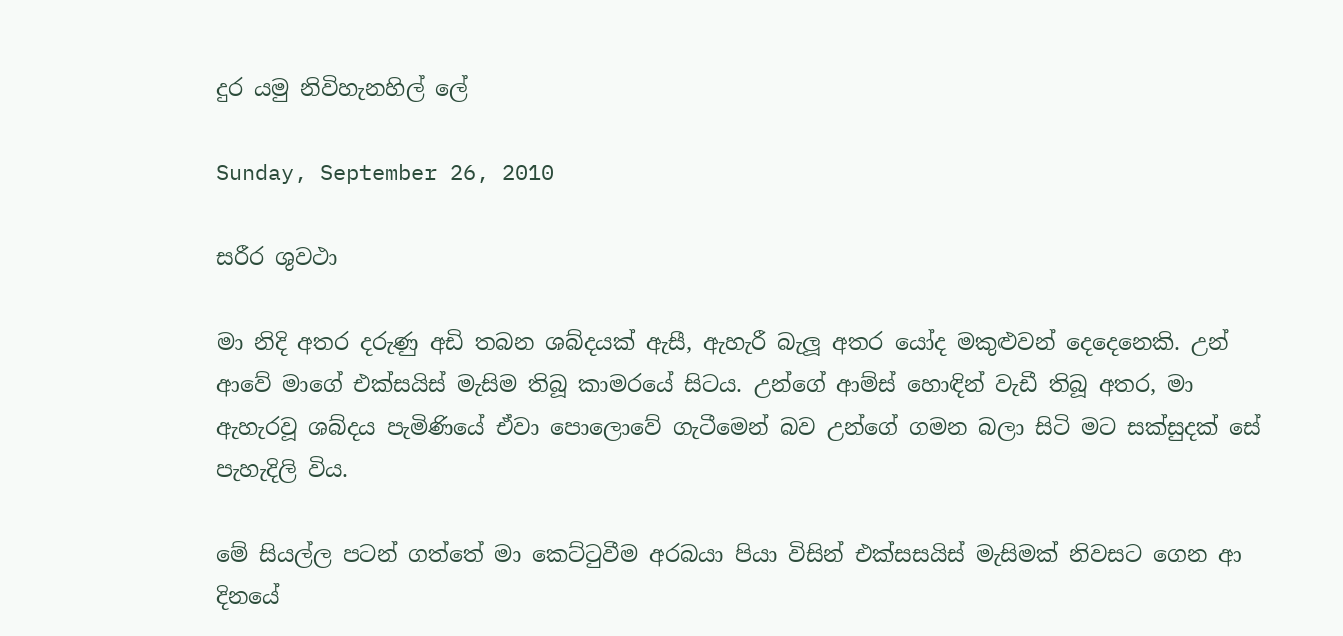දුර යමු නිවිහැනහිල් ලේ

Sunday, September 26, 2010

සරීර ශුවථා

මා නිදි අතර දරුණු අඩි තබන ශබ්දයක් ඇසී, ඇහැරී බැලූ අතර යෝද මකුළුවන් දෙදෙනෙකි. උන් ආවේ මාගේ එක්සයිස් මැසිම තිබූ කාමරයේ සිටය. උන්ගේ ආම්ස් හොඳින් වැඩී තිබූ අතර, මා ඇහැරවූ ශබ්දය පැමිණියේ ඒවා පොලොවේ ගැටීමෙන් බව උන්ගේ ගමන බලා සිටි මට සක්සුදක් සේ පැහැදිලි විය.

මේ සියල්ල පටන් ගත්තේ මා කෙට්ටුවීම අරබයා පියා විසින් එක්සසයිස් මැසිමක් නිවසට ගෙන ආ දිනයේ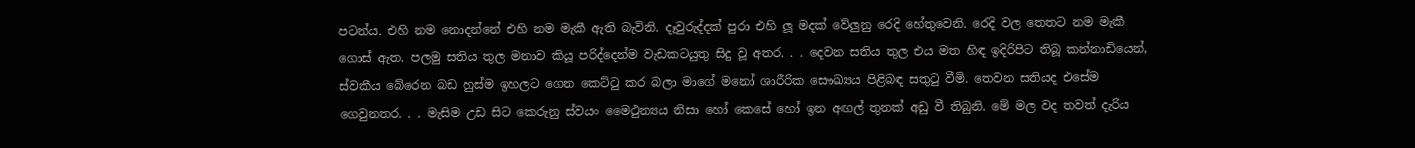පටන්ය. එහි නම නොදන්නේ එහි නම මැකී ඇති බැවිනි. දෑවුරුද්දක් පුරා එහි ලූ මදක් වේලුනු රෙදි හේතුවෙනි. රෙදි වල තෙතට නම මැකී ගොස් ඇත. පලමු සතිය තුල මනාව කියූ පරිද්දෙන්ම වැඩකටයුතු සිදු වූ අතර. . . දෙවන සතිය තුල එය මත හිඳ ඉදිරිපිට තිබූ කන්නාඩියෙන්, ස්වකීය බේරෙන බඩ හුස්ම ඉහලට ගෙන කෙට්ටු කර බලා මාගේ මනෝ ශාරීරික සෞඛ්‍යය පිළිබඳ සතුටු වීමි. තෙවන සතියද එසේම ගෙවුනතර. . . මැසිම උඩ සිට කෙරුනු ස්වයං මෛථුන්‍යය නිසා හෝ කෙසේ හෝ ඉන අඟල් තුනක් අඩු වී තිබුනි. මේ මල වද තවත් දැරිය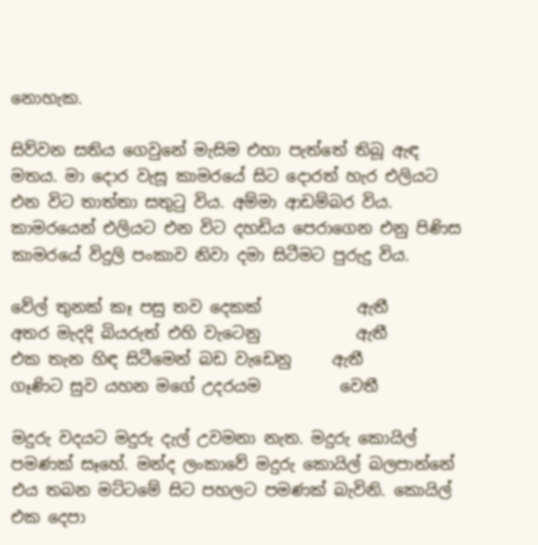නොහැක.

සිව්වන සතිය ගෙවුනේ මැසිම එහා පැත්තේ තිබූ ඇඳ මතය. මා දොර වැසූ කාමරයේ සිට දොරත් හැර එලියට එන විට තාත්තා සතුටු විය. අම්මා ආඩම්බර විය. කාමරයෙන් එලියට එන විට දහඩිය පෙරාගෙන එනු පිණිස කාමරයේ විදුලි පංකාව නිවා දමා සිටීමට පුරුදු විය.

වේල් තුනක් කෑ පසු තව දෙකක්            ඇතී
අතර මැදදි බියරුත් එහි වැටෙනු            ඇතී
එක තැන හිඳ සිටීමෙන් බඩ වැඩෙනු     ඇතී
ගෑණිට සුව යහන මගේ උදරයම          වෙතී

මදුරු වදයට මදුරු දැල් උවමනා නැත. මදුරු කොයිල් පමණක් සෑහේ. මන්ද ලංකාවේ මදුරු කොයිල් බලපාන්නේ එය තබන මට්ටමේ සිට පහලට පමණක් බැවිනි. කොයිල් එක දෙපා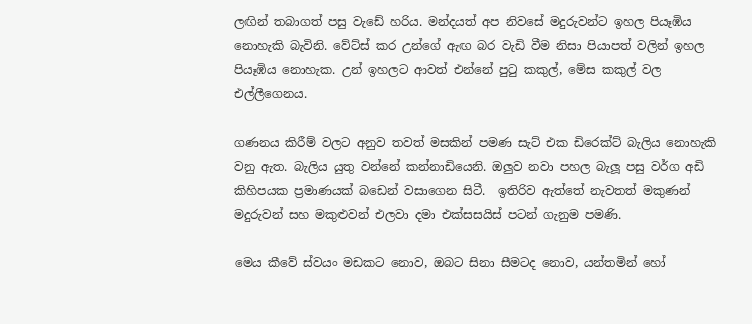ලඟින් තබාගත් පසු වැඩේ හරිය. මන්දයත් අප නිවසේ මදුරුවන්ට ඉහල පියෑඹිය නොහැකි බැවිනි. වේට්ස් කර උන්ගේ ඇඟ බර වැඩි වීම නිසා පියාපත් වලින් ඉහල පියෑඹිය නොහැක. උන් ඉහලට ආවත් එන්නේ පුටු කකුල්, මේස කකුල් වල එල්ලීගෙනය.

ගණනය කිරීම් වලට අනුව තවත් මසකින් පමණ සැට් එක ඩිරෙක්ට් බැලිය නොහැකි වනු ඇත. බැලිය යුතු වන්නේ කන්නාඩියෙනි. ඔලුව නවා පහල බැලූ පසු වර්ග අඩි කිහිපයක ප්‍රමාණයක් බඩෙන් වසාගෙන සිටී.  ඉතිරිව ඇත්තේ නැවතත් මකුණන් මදුරුවන් සහ මකුළුවන් එලවා දමා එක්සසයිස් පටන් ගැනුම පමණි.

මෙය කීවේ ස්වයං මඩකට නොව, ඔබට සිනා සීමටද නොව, යන්තමින් හෝ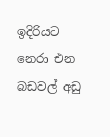ඉදිරියට නෙරා එන බඩවල් අඩු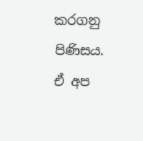කරගනු පිණිසය. ඒ අප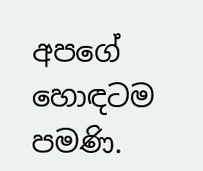අපගේ හොඳටම පමණි.